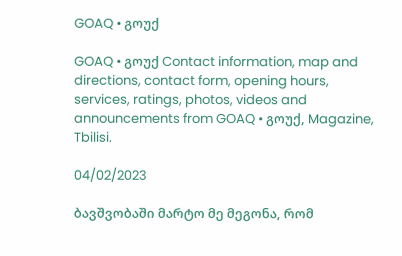GOAQ • გოუქ

GOAQ • გოუქ Contact information, map and directions, contact form, opening hours, services, ratings, photos, videos and announcements from GOAQ • გოუქ, Magazine, Tbilisi.

04/02/2023

ბავშვობაში მარტო მე მეგონა, რომ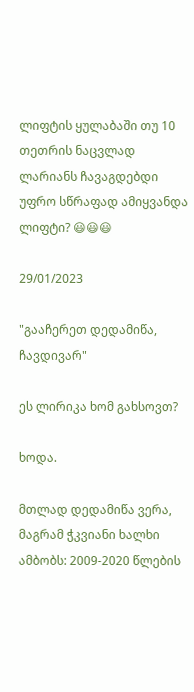ლიფტის ყულაბაში თუ 10 თეთრის ნაცვლად ლარიანს ჩავაგდებდი უფრო სწრაფად ამიყვანდა ლიფტი? 😃😃😃

29/01/2023

"გააჩერეთ დედამიწა, ჩავდივარ"

ეს ლირიკა ხომ გახსოვთ?

ხოდა.

მთლად დედამიწა ვერა, მაგრამ ჭკვიანი ხალხი ამბობს: 2009-2020 წლების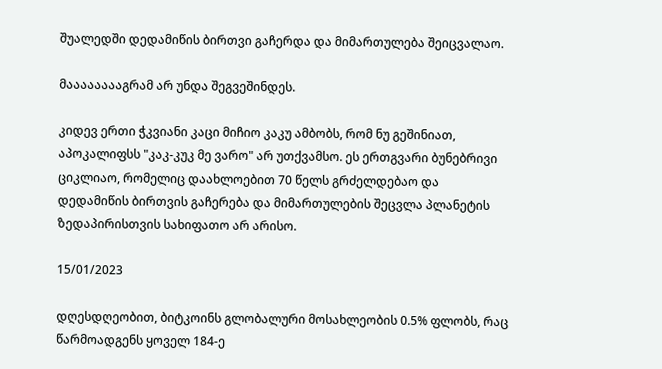შუალედში დედამიწის ბირთვი გაჩერდა და მიმართულება შეიცვალაო.

მააააააააგრამ არ უნდა შეგვეშინდეს.

კიდევ ერთი ჭკვიანი კაცი მიჩიო კაკუ ამბობს, რომ ნუ გეშინიათ, აპოკალიფსს "კაკ-კუკ მე ვარო" არ უთქვამსო. ეს ერთგვარი ბუნებრივი ციკლიაო, რომელიც დაახლოებით 70 წელს გრძელდებაო და დედამიწის ბირთვის გაჩერება და მიმართულების შეცვლა პლანეტის ზედაპირისთვის სახიფათო არ არისო.

15/01/2023

დღესდღეობით, ბიტკოინს გლობალური მოსახლეობის 0.5% ფლობს, რაც წარმოადგენს ყოველ 184-ე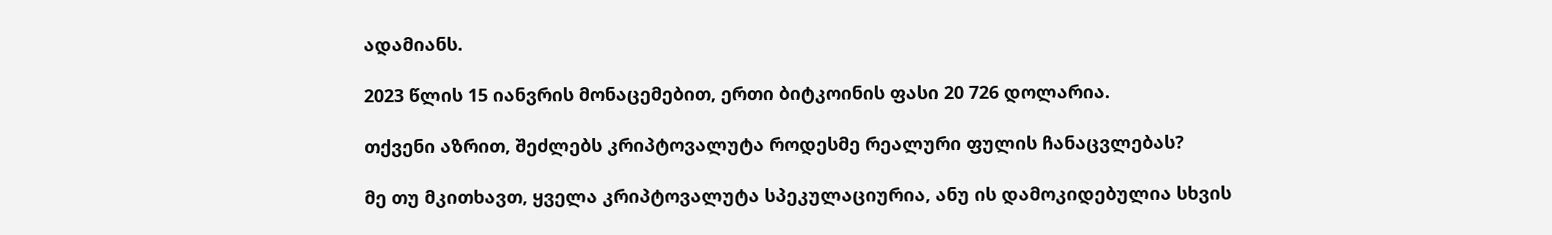ადამიანს.

2023 წლის 15 იანვრის მონაცემებით, ერთი ბიტკოინის ფასი 20 726 დოლარია.

თქვენი აზრით, შეძლებს კრიპტოვალუტა როდესმე რეალური ფულის ჩანაცვლებას?

მე თუ მკითხავთ, ყველა კრიპტოვალუტა სპეკულაციურია, ანუ ის დამოკიდებულია სხვის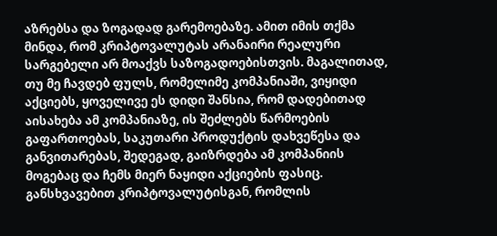აზრებსა და ზოგადად გარემოებაზე. ამით იმის თქმა მინდა, რომ კრიპტოვალუტას არანაირი რეალური სარგებელი არ მოაქვს საზოგადოებისთვის. მაგალითად, თუ მე ჩავდებ ფულს, რომელიმე კომპანიაში, ვიყიდი აქციებს, ყოველივე ეს დიდი შანსია, რომ დადებითად აისახება ამ კომპანიაზე, ის შეძლებს წარმოების გაფართოებას, საკუთარი პროდუქტის დახვეწესა და განვითარებას, შედეგად, გაიზრდება ამ კომპანიის მოგებაც და ჩემს მიერ ნაყიდი აქციების ფასიც. განსხვავებით კრიპტოვალუტისგან, რომლის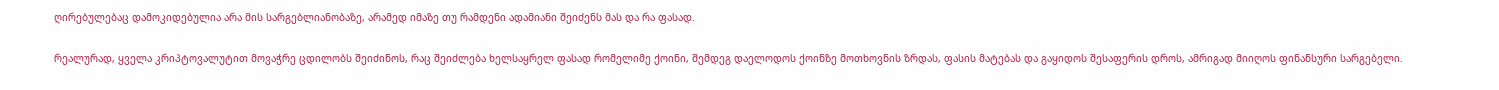ღირებულებაც დამოკიდებულია არა მის სარგებლიანობაზე, არამედ იმაზე თუ რამდენი ადამიანი შეიძენს მას და რა ფასად.

რეალურად, ყველა კრიპტოვალუტით მოვაჭრე ცდილობს შეიძინოს, რაც შეიძლება ხელსაყრელ ფასად რომელიმე ქოინი, შემდეგ დაელოდოს ქოინზე მოთხოვნის ზრდას, ფასის მატებას და გაყიდოს შესაფერის დროს, ამრიგად მიიღოს ფინანსური სარგებელი.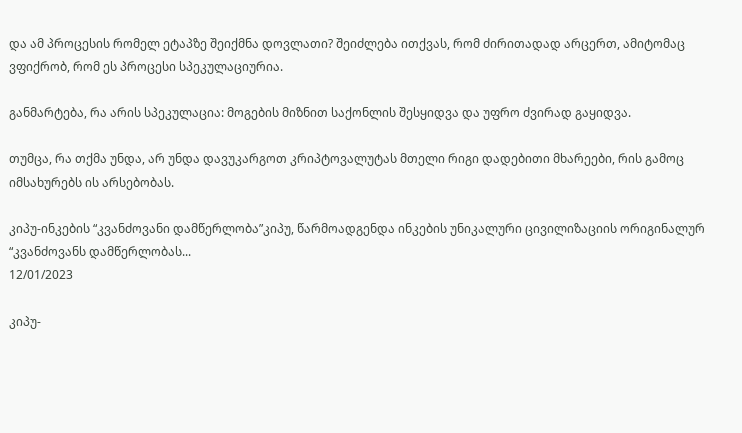და ამ პროცესის რომელ ეტაპზე შეიქმნა დოვლათი? შეიძლება ითქვას, რომ ძირითადად არცერთ, ამიტომაც ვფიქრობ, რომ ეს პროცესი სპეკულაციურია.

განმარტება, რა არის სპეკულაცია: მოგების მიზნით საქონლის შესყიდვა და უფრო ძვირად გაყიდვა.

თუმცა, რა თქმა უნდა, არ უნდა დავუკარგოთ კრიპტოვალუტას მთელი რიგი დადებითი მხარეები, რის გამოც იმსახურებს ის არსებობას.

კიპუ-ინკების “კვანძოვანი დამწერლობა”კიპუ, წარმოადგენდა ინკების უნიკალური ცივილიზაციის ორიგინალურ “კვანძოვანს დამწერლობას...
12/01/2023

კიპუ-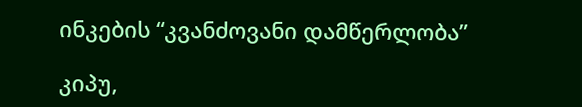ინკების “კვანძოვანი დამწერლობა”

კიპუ,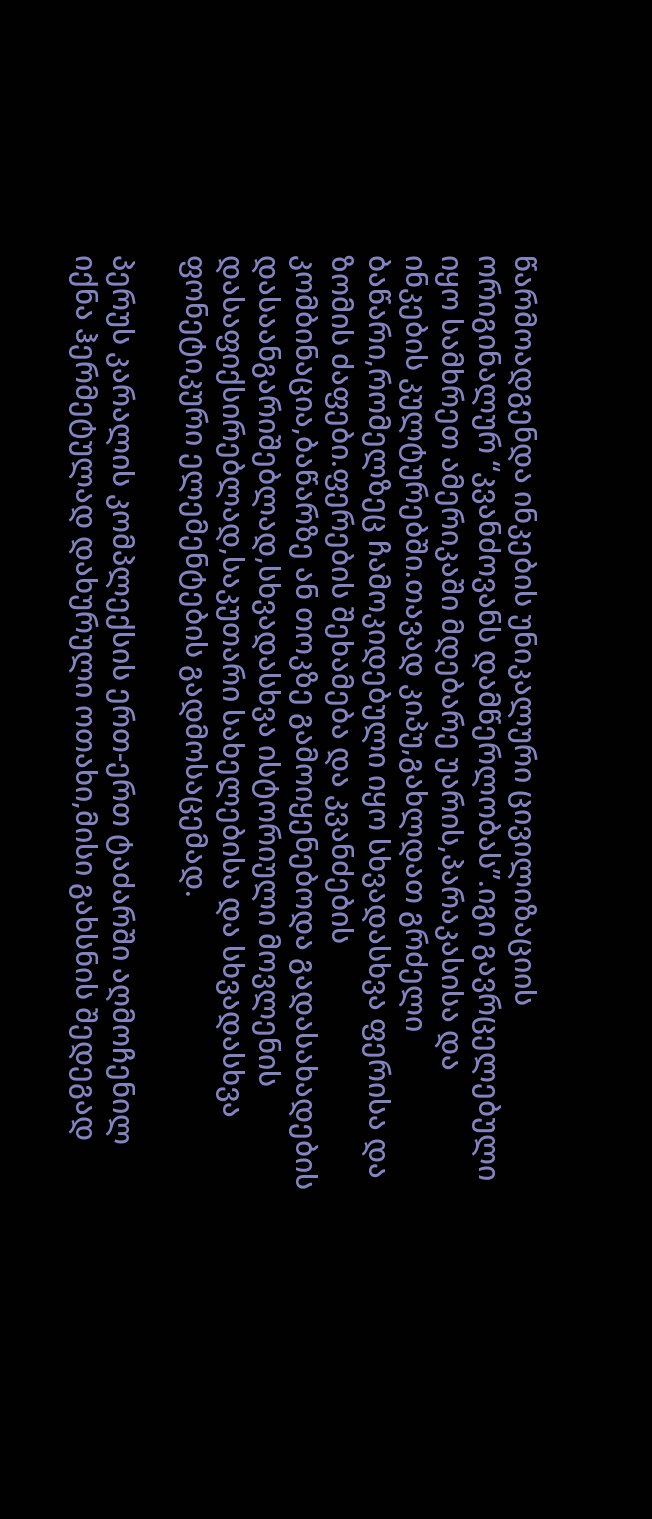წარმოადგენდა ინკების უნიკალური ცივილიზაციის ორიგინალურ “კვანძოვანს დამწერლობას”.იგი გავრცელებული იყო სამხრეთ ამერიკაში მდებარე უარის,პარაკასისა და ინკების კულტურებში.თავად კიპუ,გახლდათ გრძელი ბაწარი,რომელზეც ჩამოკიდებული იყო სხვადასხვა ფერისა და ზომის ძაფები.ფერების შეხამება და კვანძების კომბინაცია,ბაწარზე ან თოკზე გამოიყენებოდა გადასახადების დასაანგარიშებლად,სხვადასხვა ისტორიული მოვლენის დასაფიქსირებლად,საკუთარი სახელებისა და სხვადასხვა ფონეტიკური ელემენტების გადმოსაცემად.

პერუს კარალის კომპლექსის ერთ-ერთ ტაძარში აღმოჩენილ იქნა ჰერმეტულად დახურული ოთახი,მისი გახსნის შედეგად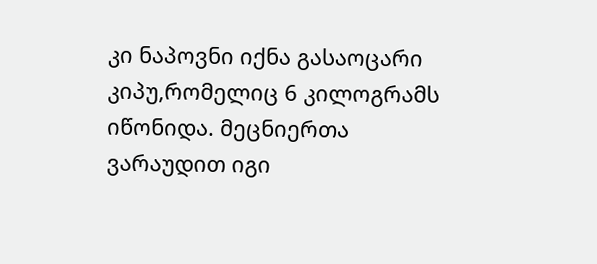კი ნაპოვნი იქნა გასაოცარი კიპუ,რომელიც 6 კილოგრამს იწონიდა. მეცნიერთა ვარაუდით იგი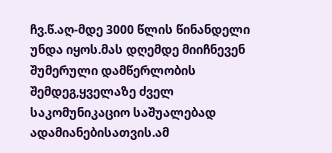ჩვ.წ.აღ-მდე 3000 წლის წინანდელი უნდა იყოს.მას დღემდე მიიჩნევენ შუმერული დამწერლობის შემდეგ,ყველაზე ძველ საკომუნიკაციო საშუალებად ადამიანებისათვის.ამ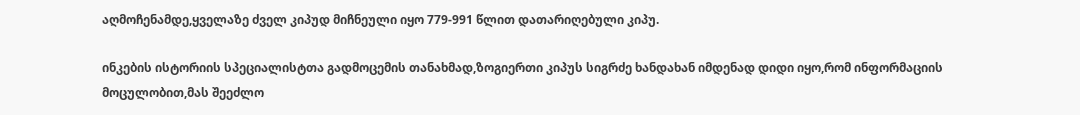აღმოჩენამდე,ყველაზე ძველ კიპუდ მიჩნეული იყო 779-991 წლით დათარიღებული კიპუ.

ინკების ისტორიის სპეციალისტთა გადმოცემის თანახმად,ზოგიერთი კიპუს სიგრძე ხანდახან იმდენად დიდი იყო,რომ ინფორმაციის მოცულობით,მას შეეძლო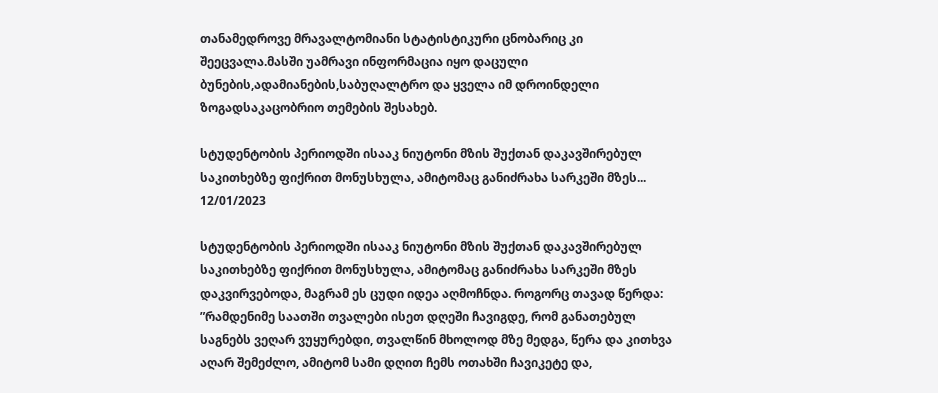თანამედროვე მრავალტომიანი სტატისტიკური ცნობარიც კი შეეცვალა.მასში უამრავი ინფორმაცია იყო დაცული ბუნების,ადამიანების,საბუღალტრო და ყველა იმ დროინდელი ზოგადსაკაცობრიო თემების შესახებ.

სტუდენტობის პერიოდში ისააკ ნიუტონი მზის შუქთან დაკავშირებულ საკითხებზე ფიქრით მონუსხულა, ამიტომაც განიძრახა სარკეში მზეს...
12/01/2023

სტუდენტობის პერიოდში ისააკ ნიუტონი მზის შუქთან დაკავშირებულ საკითხებზე ფიქრით მონუსხულა, ამიტომაც განიძრახა სარკეში მზეს დაკვირვებოდა, მაგრამ ეს ცუდი იდეა აღმოჩნდა. როგორც თავად წერდა: ”რამდენიმე საათში თვალები ისეთ დღეში ჩავიგდე, რომ განათებულ საგნებს ვეღარ ვუყურებდი, თვალწინ მხოლოდ მზე მედგა, წერა და კითხვა აღარ შემეძლო, ამიტომ სამი დღით ჩემს ოთახში ჩავიკეტე და,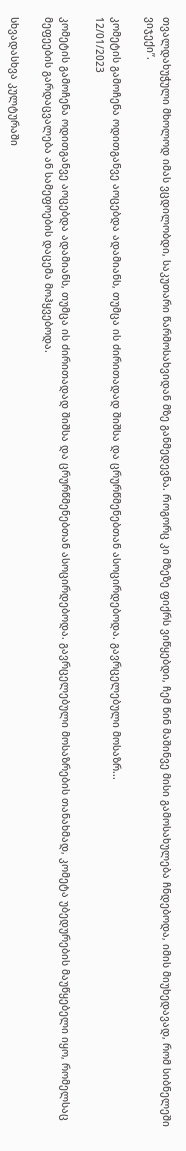თვალდახუჭული მხოლოდ იმას ვცდილობდი, საკუთარი წარმოსახვიდან მზე განმედევნა. Როგორც კი მზეზე ფიქრს ვიწყებდი, ჩემ წინ მაშინვე მისი გამოსახულება ჩნდებოდა, იმის მიუხედავად, რომ სიბნელეში ვიჯექი”.

კომეტის გამოჩენა ოდითგანვე აოცებდა ადამიანს, თუმცა ის ძირითადად შიშსა და ცრურწმენებთან ასოცირდებოდა. გავრცელებული მოსაზრ...
12/01/2023

კომეტის გამოჩენა ოდითგანვე აოცებდა ადამიანს, თუმცა ის ძირითადად შიშსა და ცრურწმენებთან ასოცირდებოდა. გავრცელებული მოსაზრების თანახმად, კომეტა უბედურების მაუწყებელი იყო, რომელსაც მეფეების გარდაცვალება ან სამეფოების დაცემა მოჰყვებოდა.

Სხვადასხვა კულტურაში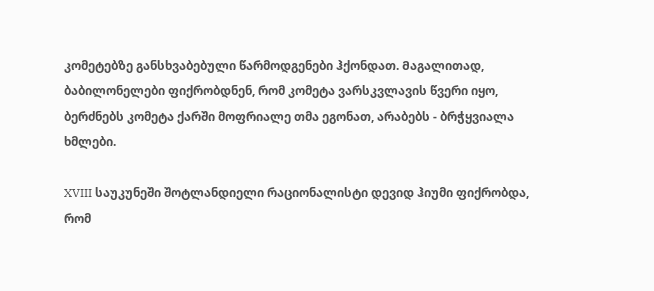კომეტებზე განსხვაბებული წარმოდგენები ჰქონდათ. Მაგალითად, ბაბილონელები ფიქრობდნენ, რომ კომეტა ვარსკვლავის წვერი იყო, ბერძნებს კომეტა ქარში მოფრიალე თმა ეგონათ, არაბებს - ბრჭყვიალა ხმლები.

XVIII საუკუნეში შოტლანდიელი რაციონალისტი დევიდ ჰიუმი ფიქრობდა, რომ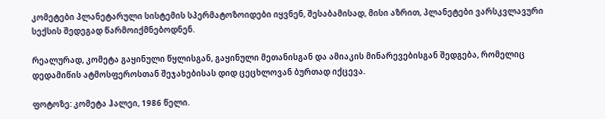კომეტები პლანეტარული სისტემის სპერმატოზოიდები იყვნენ, შესაბამისად, მისი აზრით, პლანეტები ვარსკვლავური სექსის შედეგად წარმოიქმნებოდნენ.

Რეალურად, კომეტა გაყინული წყლისგან, გაყინული მეთანისგან და ამიაკის მინარევებისგან შედგება, რომელიც დედამიწის ატმოსფეროსთან შეჯახებისას დიდ ცეცხლოვან ბურთად იქცევა.

ფოტოზე: კომეტა ჰალეი, 1986 წელი.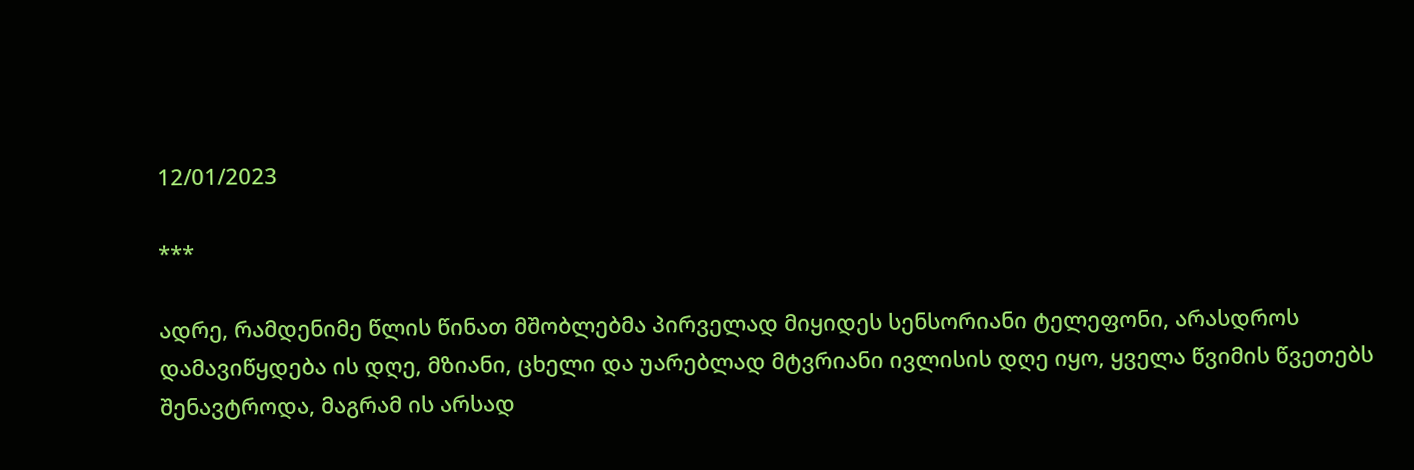12/01/2023

***

ადრე, რამდენიმე წლის წინათ მშობლებმა პირველად მიყიდეს სენსორიანი ტელეფონი, არასდროს დამავიწყდება ის დღე, მზიანი, ცხელი და უარებლად მტვრიანი ივლისის დღე იყო, ყველა წვიმის წვეთებს შენავტროდა, მაგრამ ის არსად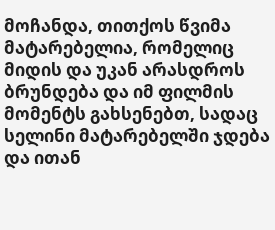მოჩანდა, თითქოს წვიმა მატარებელია, რომელიც მიდის და უკან არასდროს ბრუნდება და იმ ფილმის მომენტს გახსენებთ, სადაც სელინი მატარებელში ჯდება და ითან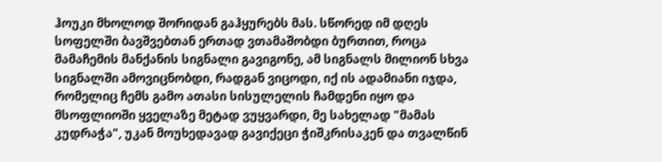ჰოუკი მხოლოდ შორიდან გაჰყურებს მას. სწორედ იმ დღეს სოფელში ბავშვებთან ერთად ვთამაშობდი ბურთით, როცა მამაჩემის მანქანის სიგნალი გავიგონე, ამ სიგნალს მილიონ სხვა სიგნალში ამოვიცნობდი, რადგან ვიცოდი, იქ ის ადამიანი იჯდა, რომელიც ჩემს გამო ათასი სისულელის ჩამდენი იყო და მსოფლიოში ყველაზე მეტად ვუყვარდი, მე სახელად "მამას კუდრაჭა", უკან მოუხედავად გავიქეცი ჭიშკრისაკენ და თვალწინ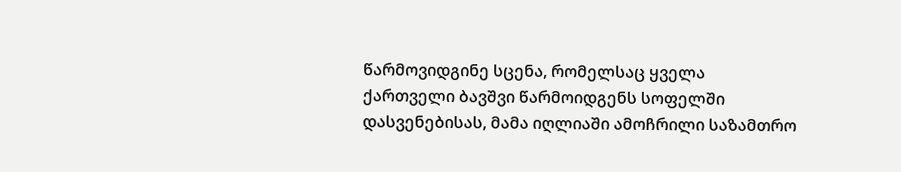წარმოვიდგინე სცენა, რომელსაც ყველა ქართველი ბავშვი წარმოიდგენს სოფელში დასვენებისას, მამა იღლიაში ამოჩრილი საზამთრო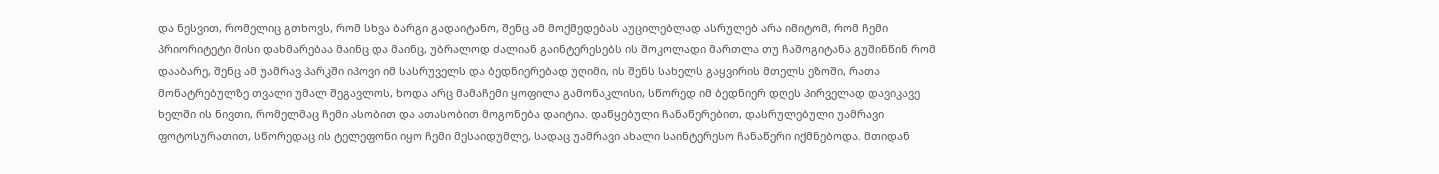და ნესვით, რომელიც გთხოვს, რომ სხვა ბარგი გადაიტანო, შენც ამ მოქმედებას აუცილებლად ასრულებ არა იმიტომ, რომ ჩემი პრიორიტეტი მისი დახმარებაა მაინც და მაინც, უბრალოდ ძალიან გაინტერესებს ის შოკოლადი მართლა თუ ჩამოგიტანა გუშინწინ რომ დააბარე, შენც ამ უამრავ პარკში იპოვი იმ სასრუველს და ბედნიერებად უღიმი, ის შენს სახელს გაყვირის მთელს ეზოში, რათა მონატრებულზე თვალი უმალ შეგავლოს, ხოდა არც მამაჩემი ყოფილა გამონაკლისი, სწორედ იმ ბედნიერ დღეს პირველად დავიკავე ხელში ის ნივთი, რომელმაც ჩემი ასობით და ათასობით მოგონება დაიტია. დაწყებული ჩანაწერებით, დასრულებული უამრავი ფოტოსურათით, სწორედაც ის ტელეფონი იყო ჩემი მესაიდუმლე, სადაც უამრავი ახალი საინტერესო ჩანაწერი იქმნებოდა. მთიდან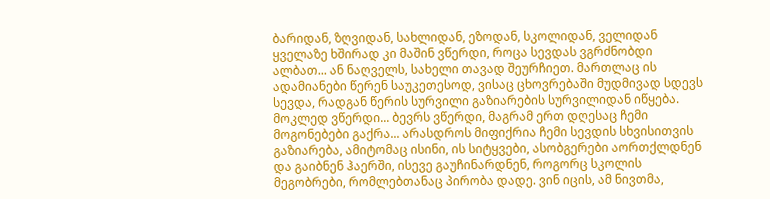ბარიდან, ზღვიდან, სახლიდან, ეზოდან, სკოლიდან, ველიდან ყველაზე ხშირად კი მაშინ ვწერდი, როცა სევდას ვგრძნობდი ალბათ... ან ნაღველს, სახელი თავად შეურჩიეთ. მართლაც ის ადამიანები წერენ საუკეთესოდ, ვისაც ცხოვრებაში მუდმივად სდევს სევდა, რადგან წერის სურვილი გაზიარების სურვილიდან იწყება. მოკლედ ვწერდი... ბევრს ვწერდი, მაგრამ ერთ დღესაც ჩემი მოგონებები გაქრა... არასდროს მიფიქრია ჩემი სევდის სხვისითვის გაზიარება, ამიტომაც ისინი, ის სიტყვები, ასობგერები აორთქლდნენ და გაიბნენ ჰაერში, ისევე გაუჩინარდნენ, როგორც სკოლის მეგობრები, რომლებთანაც პირობა დადე. ვინ იცის, ამ ნივთმა,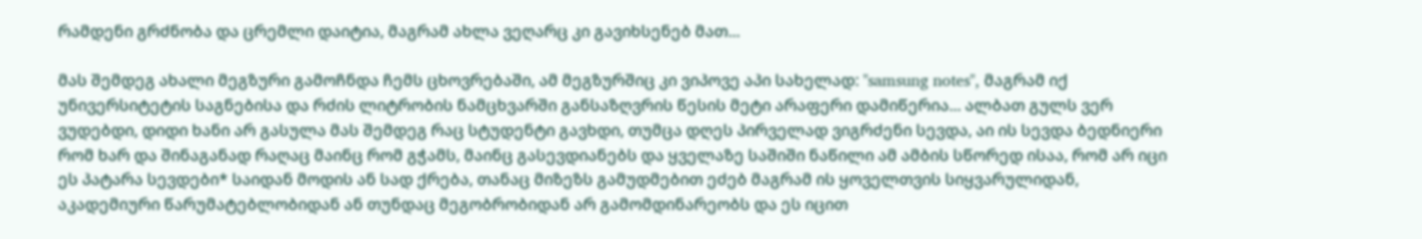რამდენი გრძნობა და ცრემლი დაიტია, მაგრამ ახლა ვეღარც კი გავიხსენებ მათ...

მას შემდეგ ახალი მეგზური გამოჩნდა ჩემს ცხოვრებაში, ამ მეგზურშიც კი ვიპოვე აპი სახელად: "samsung notes", მაგრამ იქ უნივერსიტეტის საგნებისა და რძის ლიტრობის ნამცხვარში განსაზღვრის წესის მეტი არაფერი დამიწერია... ალბათ გულს ვერ ვუდებდი, დიდი ხანი არ გასულა მას შემდეგ რაც სტუდენტი გავხდი, თუმცა დღეს პირველად ვიგრძენი სევდა, აი ის სევდა ბედნიერი რომ ხარ და შინაგანად რაღაც მაინც რომ გჭამს, მაინც გასევდიანებს და ყველაზე საშიში ნაწილი ამ ამბის სწორედ ისაა, რომ არ იცი ეს პატარა სევდები* საიდან მოდის ან სად ქრება, თანაც მიზეზს გამუდმებით ეძებ მაგრამ ის ყოველთვის სიყვარულიდან, აკადემიური წარუმატებლობიდან ან თუნდაც მეგობრობიდან არ გამომდინარეობს და ეს იცით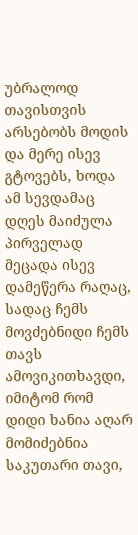უბრალოდ თავისთვის არსებობს მოდის და მერე ისევ გტოვებს, ხოდა ამ სევდამაც დღეს მაიძულა პირველად მეცადა ისევ დამეწერა რაღაც, სადაც ჩემს მოვძებნიდი ჩემს თავს ამოვიკითხავდი, იმიტომ რომ დიდი ხანია აღარ მომიძებნია საკუთარი თავი,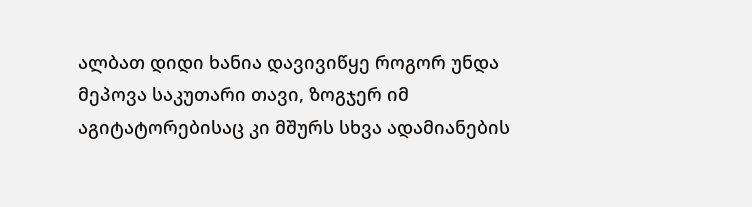ალბათ დიდი ხანია დავივიწყე როგორ უნდა მეპოვა საკუთარი თავი, ზოგჯერ იმ აგიტატორებისაც კი მშურს სხვა ადამიანების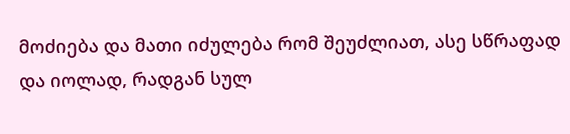მოძიება და მათი იძულება რომ შეუძლიათ, ასე სწრაფად და იოლად, რადგან სულ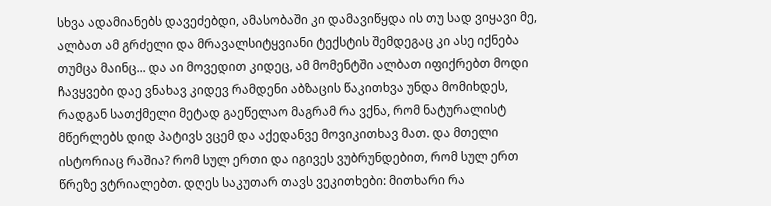სხვა ადამიანებს დავეძებდი, ამასობაში კი დამავიწყდა ის თუ სად ვიყავი მე, ალბათ ამ გრძელი და მრავალსიტყვიანი ტექსტის შემდეგაც კი ასე იქნება თუმცა მაინც... და აი მოვედით კიდეც, ამ მომენტში ალბათ იფიქრებთ მოდი ჩავყვები დაე ვნახავ კიდევ რამდენი აბზაცის წაკითხვა უნდა მომიხდეს, რადგან სათქმელი მეტად გაეწელაო მაგრამ რა ვქნა, რომ ნატურალისტ მწერლებს დიდ პატივს ვცემ და აქედანვე მოვიკითხავ მათ. და მთელი ისტორიაც რაშია? რომ სულ ერთი და იგივეს ვუბრუნდებით, რომ სულ ერთ წრეზე ვტრიალებთ. დღეს საკუთარ თავს ვეკითხები: მითხარი რა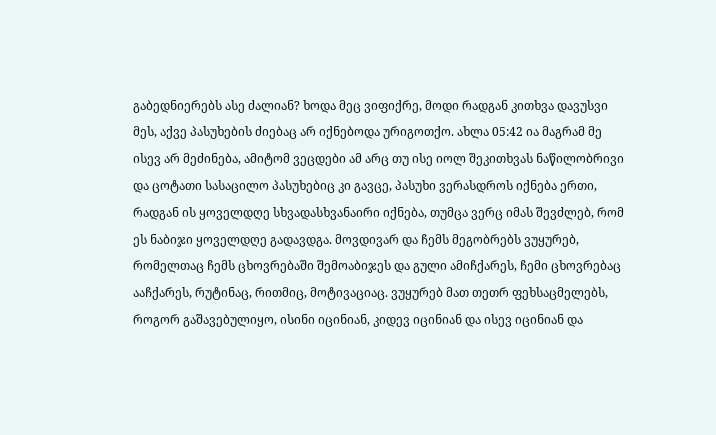გაბედნიერებს ასე ძალიან? ხოდა მეც ვიფიქრე, მოდი რადგან კითხვა დავუსვი მეს, აქვე პასუხების ძიებაც არ იქნებოდა ურიგოთქო. ახლა 05:42 ია მაგრამ მე ისევ არ მეძინება, ამიტომ ვეცდები ამ არც თუ ისე იოლ შეკითხვას ნაწილობრივი და ცოტათი სასაცილო პასუხებიც კი გავცე, პასუხი ვერასდროს იქნება ერთი, რადგან ის ყოველდღე სხვადასხვანაირი იქნება, თუმცა ვერც იმას შევძლებ, რომ ეს ნაბიჯი ყოველდღე გადავდგა. მოვდივარ და ჩემს მეგობრებს ვუყურებ, რომელთაც ჩემს ცხოვრებაში შემოაბიჯეს და გული ამიჩქარეს, ჩემი ცხოვრებაც ააჩქარეს, რუტინაც, რითმიც, მოტივაციაც. ვუყურებ მათ თეთრ ფეხსაცმელებს, როგორ გაშავებულიყო, ისინი იცინიან, კიდევ იცინიან და ისევ იცინიან და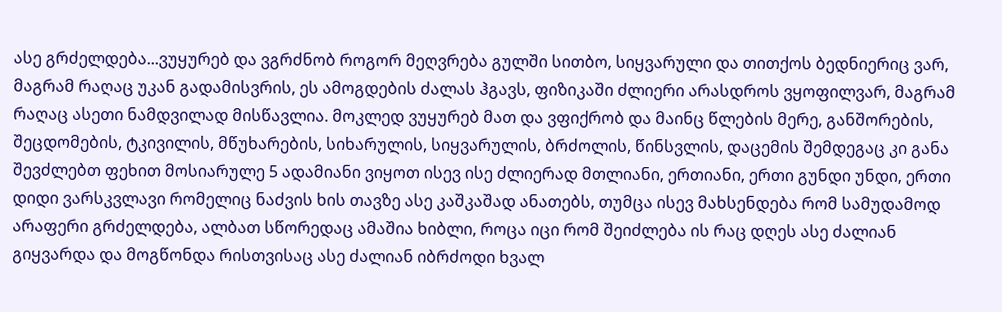ასე გრძელდება...ვუყურებ და ვგრძნობ როგორ მეღვრება გულში სითბო, სიყვარული და თითქოს ბედნიერიც ვარ, მაგრამ რაღაც უკან გადამისვრის, ეს ამოგდების ძალას ჰგავს, ფიზიკაში ძლიერი არასდროს ვყოფილვარ, მაგრამ რაღაც ასეთი ნამდვილად მისწავლია. მოკლედ ვუყურებ მათ და ვფიქრობ და მაინც წლების მერე, განშორების, შეცდომების, ტკივილის, მწუხარების, სიხარულის, სიყვარულის, ბრძოლის, წინსვლის, დაცემის შემდეგაც კი განა შევძლებთ ფეხით მოსიარულე 5 ადამიანი ვიყოთ ისევ ისე ძლიერად მთლიანი, ერთიანი, ერთი გუნდი უნდი, ერთი დიდი ვარსკვლავი რომელიც ნაძვის ხის თავზე ასე კაშკაშად ანათებს, თუმცა ისევ მახსენდება რომ სამუდამოდ არაფერი გრძელდება, ალბათ სწორედაც ამაშია ხიბლი, როცა იცი რომ შეიძლება ის რაც დღეს ასე ძალიან გიყვარდა და მოგწონდა რისთვისაც ასე ძალიან იბრძოდი ხვალ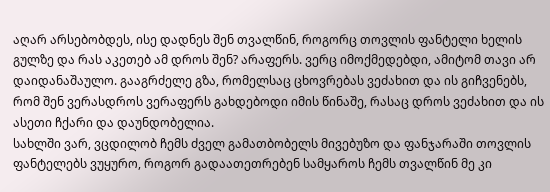აღარ არსებობდეს, ისე დადნეს შენ თვალწინ, როგორც თოვლის ფანტელი ხელის გულზე და რას აკეთებ ამ დროს შენ? არაფერს. ვერც იმოქმედებდი, ამიტომ თავი არ დაიდანაშაულო. გააგრძელე გზა, რომელსაც ცხოვრებას ვეძახით და ის გიჩვენებს, რომ შენ ვერასდროს ვერაფერს გახდებოდი იმის წინაშე, რასაც დროს ვეძახით და ის ასეთი ჩქარი და დაუნდობელია.
სახლში ვარ, ვცდილობ ჩემს ძველ გამათბობელს მივებუზო და ფანჯარაში თოვლის ფანტელებს ვუყურო, როგორ გადაათეთრებენ სამყაროს ჩემს თვალწინ მე კი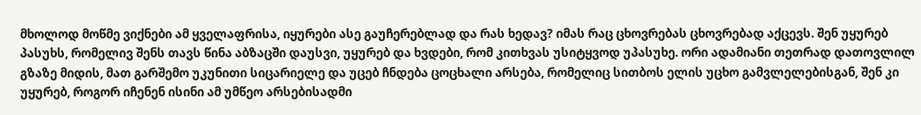მხოლოდ მოწმე ვიქნები ამ ყველაფრისა, იყურები ასე გაუჩერებლად და რას ხედავ? იმას რაც ცხოვრებას ცხოვრებად აქცევს. შენ უყურებ პასუხს, რომელივ შენს თავს წინა აბზაცში დაუსვი, უყურებ და ხვდები, რომ კითხვას უსიტყვოდ უპასუხე. ორი ადამიანი თეთრად დათოვლილ გზაზე მიდის, მათ გარშემო უკუნითი სიცარიელე და უცებ ჩნდება ცოცხალი არსება, რომელიც სითბოს ელის უცხო გამვლელებისგან, შენ კი უყურებ, როგორ იჩენენ ისინი ამ უმწეო არსებისადმი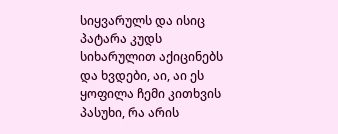სიყვარულს და ისიც პატარა კუდს სიხარულით აქიცინებს და ხვდები, აი, აი ეს ყოფილა ჩემი კითხვის პასუხი, რა არის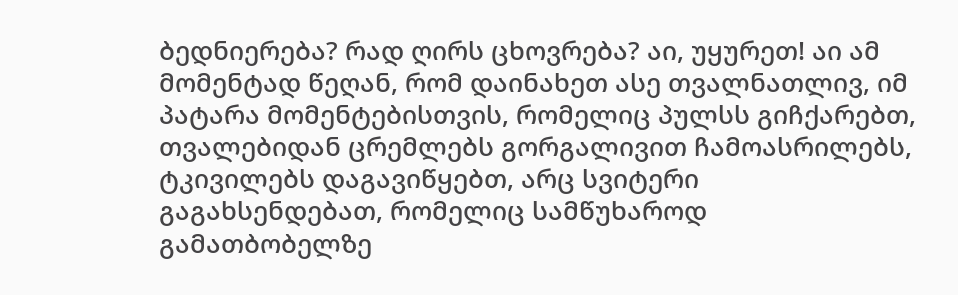ბედნიერება? რად ღირს ცხოვრება? აი, უყურეთ! აი ამ მომენტად წეღან, რომ დაინახეთ ასე თვალნათლივ, იმ პატარა მომენტებისთვის, რომელიც პულსს გიჩქარებთ, თვალებიდან ცრემლებს გორგალივით ჩამოასრილებს, ტკივილებს დაგავიწყებთ, არც სვიტერი გაგახსენდებათ, რომელიც სამწუხაროდ გამათბობელზე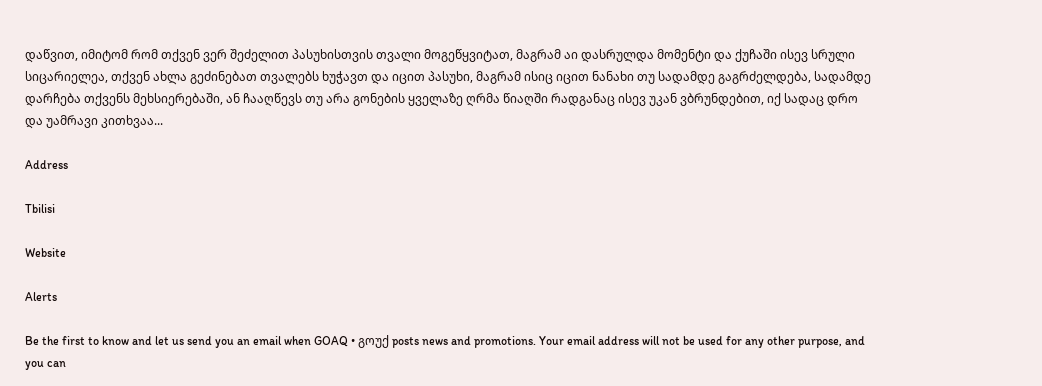დაწვით, იმიტომ რომ თქვენ ვერ შეძელით პასუხისთვის თვალი მოგეწყვიტათ, მაგრამ აი დასრულდა მომენტი და ქუჩაში ისევ სრული სიცარიელეა, თქვენ ახლა გეძინებათ თვალებს ხუჭავთ და იცით პასუხი, მაგრამ ისიც იცით ნანახი თუ სადამდე გაგრძელდება, სადამდე დარჩება თქვენს მეხსიერებაში, ან ჩააღწევს თუ არა გონების ყველაზე ღრმა წიაღში რადგანაც ისევ უკან ვბრუნდებით, იქ სადაც დრო და უამრავი კითხვაა...

Address

Tbilisi

Website

Alerts

Be the first to know and let us send you an email when GOAQ • გოუქ posts news and promotions. Your email address will not be used for any other purpose, and you can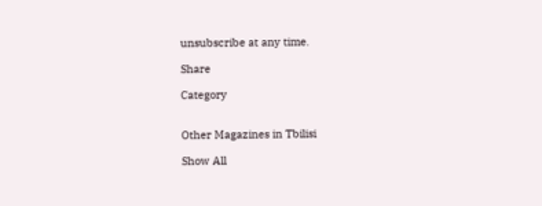unsubscribe at any time.

Share

Category


Other Magazines in Tbilisi

Show All